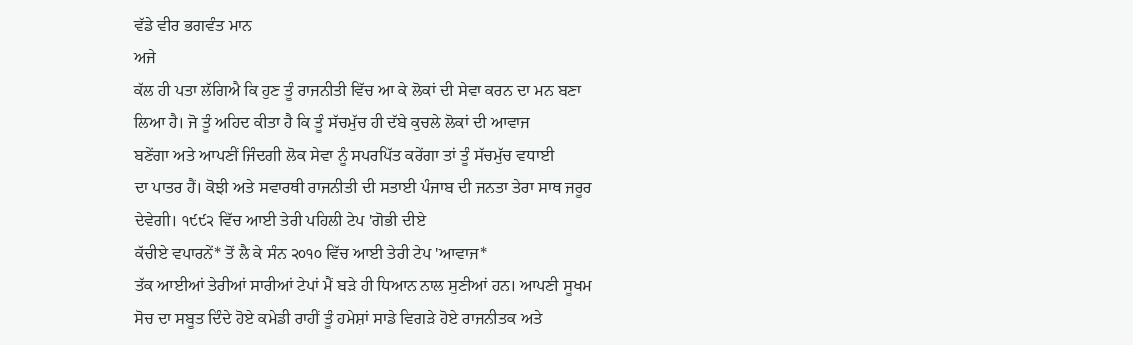ਵੱਡੇ ਵੀਰ ਭਗਵੰਤ ਮਾਨ
ਅਜੇ
ਕੱਲ ਹੀ ਪਤਾ ਲੱਗਿਐ ਕਿ ਹੁਣ ਤੂੰ ਰਾਜਨੀਤੀ ਵਿੱਚ ਆ ਕੇ ਲੋਕਾਂ ਦੀ ਸੇਵਾ ਕਰਨ ਦਾ ਮਨ ਬਣਾ
ਲਿਆ ਹੈ। ਜੋ ਤੂੰ ਅਹਿਦ ਕੀਤਾ ਹੈ ਕਿ ਤੂੰ ਸੱਚਮੁੱਚ ਹੀ ਦੱਬੇ ਕੁਚਲੇ ਲੋਕਾਂ ਦੀ ਆਵਾਜ
ਬਣੇਂਗਾ ਅਤੇ ਆਪਣੀਂ ਜਿੰਦਗੀ ਲੋਕ ਸੇਵਾ ਨੂੰ ਸਪਰਪਿੱਤ ਕਰੇਂਗਾ ਤਾਂ ਤੂੰ ਸੱਚਮੁੱਚ ਵਧਾਈ
ਦਾ ਪਾਤਰ ਹੈਂ। ਕੋਝੀ ਅਤੇ ਸਵਾਰਥੀ ਰਾਜਨੀਤੀ ਦੀ ਸਤਾਈ ਪੰਜਾਬ ਦੀ ਜਨਤਾ ਤੇਰਾ ਸਾਥ ਜਰੂਰ
ਦੇਵੇਗੀ। ੧੯੯੨ ਵਿੱਚ ਆਈ ਤੇਰੀ ਪਹਿਲੀ ਟੇਪ 'ਗੋਭੀ ਦੀਏ
ਕੱਚੀਏ ਵਪਾਰਨੇਂ* ਤੋਂ ਲੈ ਕੇ ਸੰਨ ੨੦੧੦ ਵਿੱਚ ਆਈ ਤੇਰੀ ਟੇਪ 'ਆਵਾਜ*
ਤੱਕ ਆਈਆਂ ਤੇਰੀਆਂ ਸਾਰੀਆਂ ਟੇਪਾਂ ਮੈਂ ਬੜੇ ਹੀ ਧਿਆਨ ਨਾਲ ਸੁਣੀਆਂ ਹਨ। ਆਪਣੀ ਸੂਖਮ
ਸੋਚ ਦਾ ਸਬੂਤ ਦਿੰਦੇ ਹੋਏ ਕਮੇਡੀ ਰਾਹੀਂ ਤੂੰ ਹਮੇਸ਼ਾਂ ਸਾਡੇ ਵਿਗੜੇ ਹੋਏ ਰਾਜਨੀਤਕ ਅਤੇ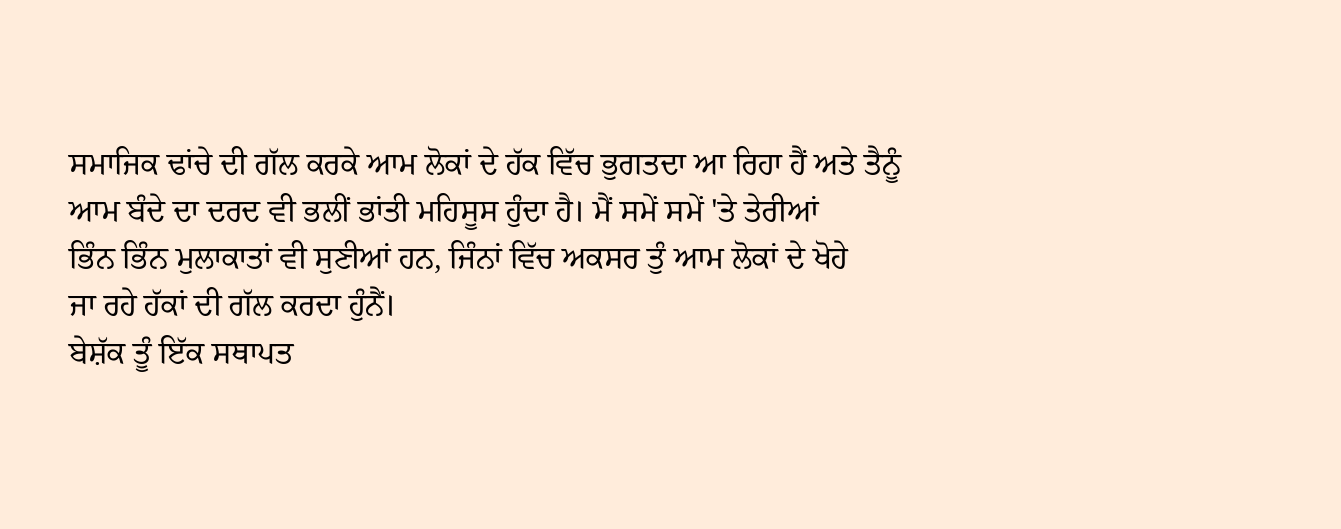ਸਮਾਜਿਕ ਢਾਂਚੇ ਦੀ ਗੱਲ ਕਰਕੇ ਆਮ ਲੋਕਾਂ ਦੇ ਹੱਕ ਵਿੱਚ ਭੁਗਤਦਾ ਆ ਰਿਹਾ ਹੈਂ ਅਤੇ ਤੈਨੂੰ
ਆਮ ਬੰਦੇ ਦਾ ਦਰਦ ਵੀ ਭਲੀਂ ਭਾਂਤੀ ਮਹਿਸੂਸ ਹੁੰਦਾ ਹੈ। ਮੈਂ ਸਮੇਂ ਸਮੇਂ 'ਤੇ ਤੇਰੀਆਂ
ਭਿੰਨ ਭਿੰਨ ਮੁਲਾਕਾਤਾਂ ਵੀ ਸੁਣੀਆਂ ਹਨ, ਜਿੰਨਾਂ ਵਿੱਚ ਅਕਸਰ ਤੁੰ ਆਮ ਲੋਕਾਂ ਦੇ ਖੋਹੇ
ਜਾ ਰਹੇ ਹੱਕਾਂ ਦੀ ਗੱਲ ਕਰਦਾ ਹੁੰਨੈਂ।
ਬੇਸ਼ੱਕ ਤੂੰ ਇੱਕ ਸਥਾਪਤ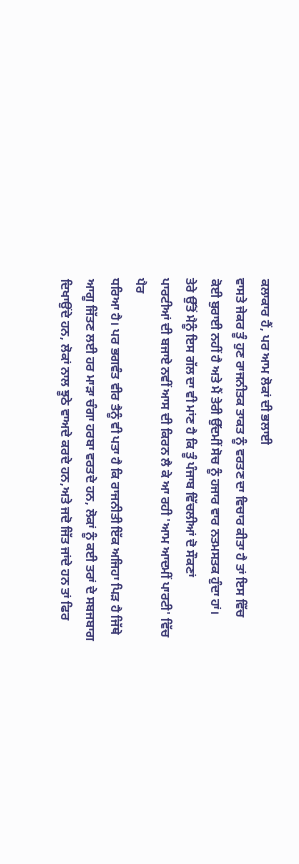ਕਲਾਕਾਰ ਹੈਂ, ਪਰ ਆਮ ਲੋਕਾਂ ਦੀ ਭਲਾਈ
ਵਾਸਤੇ ਜੇਕਰ ਤੂੰ ਹੁਣ ਰਾਜਨੀਤਕ ਤਾਕਤ ਨੂੰ ਵਰਤਣ ਦਾ ਵਿਚਾਰ ਕੀਤਾ ਹੈ ਤਾਂ ਇਸ ਵਿੱਚ
ਕੋਈ ਬੁਰਾਈ ਨਹੀਂ ਹੈ ਅਤੇ ਮੈਂ ਤੇਰੀ ਉੱਦਮੀਂ ਸੋਚ ਨੂੰ ਹਜਾਰ ਵਾਰ ਨਤਮਸਤਕ ਹੁੰਦਾ ਹਾਂ।
ਤੇਰੇ ਉੱਤੋਂ ਮੈਨੂੰ ਇਸ ਗੱਲ ਦਾ ਵੀ ਮਾਂਣ ਹੈ ਕਿ ਤੂੰ ਪੰਜਾਬ ਵਿੱਚਲੀਆਂ ਦੋ ਸੌਕਣਾਂ
ਪਾਰਟੀਆਂ ਦੀ ਬਜਾਏ ਨਵੀਂ ਆਸ ਦੀ ਕਿਰਨ ਲੈ ਕੇ ਆ ਰਹੀ 'ਆਮ ਆਦਮੀਂ ਪਾਰਟੀ' ਵਿੱਚ ਪੈਰ
ਧਰਿਆ ਹੈ। ਪਰ ਭਗਵੰਤ ਵੀਰ ਤੈਨੂੰ ਵੀ ਪਤਾ ਹੈ ਕਿ ਰਾਜਨੀਤੀ ਇੱਕ ਅਜਿਹਾ ਪਿੜ ਹੈ ਜਿੱਥੇ
ਆਗੂ ਜਿੱਤਣ ਲਈ ਹਰ ਮਾੜਾ ਚੰਗਾ ਹਰਬਾ ਵਰਤਦੇ ਹਨ, ਲੋਕਾਂ ਨੂੰ ਕਈ ਤਰਾਂ ਦੇ ਸਬਜਬਾਗ
ਦਿਖਾਉਂਦੇ ਹਨ, ਲੋਕਾਂ ਨਾਲ ਝੂਠੇ ਵਾਅਦੇ ਕਰਦੇ ਹਨ,ਅਤੇ ਜਦੋ ਜਿੱਤ ਜਾਂਦੇ ਹਨ ਤਾਂ ਫਿਰ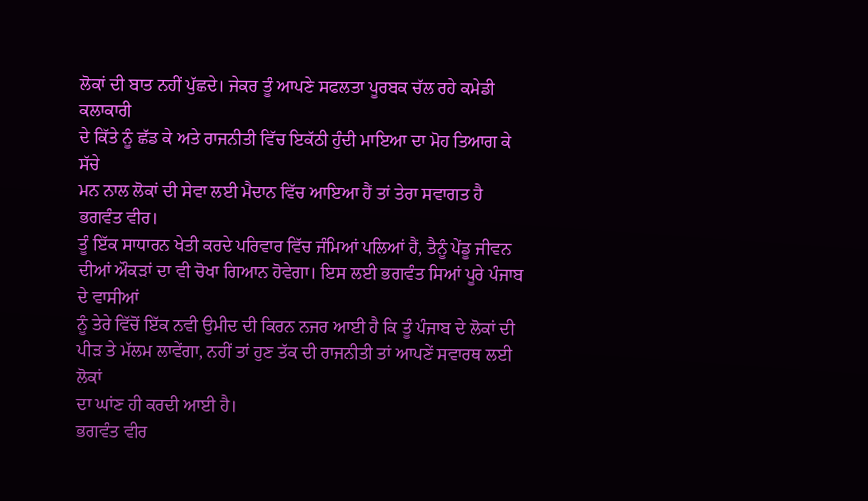ਲੋਕਾਂ ਦੀ ਬਾਤ ਨਹੀਂ ਪੁੱਛਦੇ। ਜੇਕਰ ਤੂੰ ਆਪਣੇ ਸਫਲਤਾ ਪੂਰਬਕ ਚੱਲ ਰਹੇ ਕਮੇਡੀ ਕਲਾਕਾਰੀ
ਦੇ ਕਿੱਤੇ ਨੂੰ ਛੱਡ ਕੇ ਅਤੇ ਰਾਜਨੀਤੀ ਵਿੱਚ ਇਕੱਠੀ ਹੁੰਦੀ ਮਾਇਆ ਦਾ ਮੋਹ ਤਿਆਗ ਕੇ ਸੱਚੇ
ਮਨ ਨਾਲ ਲੋਕਾਂ ਦੀ ਸੇਵਾ ਲਈ ਮੈਦਾਨ ਵਿੱਚ ਆਇਆ ਹੈਂ ਤਾਂ ਤੇਰਾ ਸਵਾਗਤ ਹੈ ਭਗਵੰਤ ਵੀਰ।
ਤੂੰ ਇੱਕ ਸਾਧਾਰਨ ਖੇਤੀ ਕਰਦੇ ਪਰਿਵਾਰ ਵਿੱਚ ਜੰਮਿਆਂ ਪਲਿਆਂ ਹੈਂ, ਤੈਨੂੰ ਪੇਂਡੂ ਜੀਵਨ
ਦੀਆਂ ਔਕੜਾਂ ਦਾ ਵੀ ਚੋਖਾ ਗਿਆਨ ਹੋਵੇਗਾ। ਇਸ ਲਈ ਭਗਵੰਤ ਸਿਆਂ ਪੂਰੇ ਪੰਜਾਬ ਦੇ ਵਾਸੀਆਂ
ਨੂੰ ਤੇਰੇ ਵਿੱਚੋਂ ਇੱਕ ਨਵੀ ਉਮੀਦ ਦੀ ਕਿਰਨ ਨਜਰ ਆਈ ਹੈ ਕਿ ਤੂੰ ਪੰਜਾਬ ਦੇ ਲੋਕਾਂ ਦੀ
ਪੀੜ ਤੇ ਮੱਲਮ ਲਾਵੇਂਗਾ, ਨਹੀਂ ਤਾਂ ਹੁਣ ਤੱਕ ਦੀ ਰਾਜਨੀਤੀ ਤਾਂ ਆਪਣੇਂ ਸਵਾਰਥ ਲਈ ਲੋਕਾਂ
ਦਾ ਘਾਂਣ ਹੀ ਕਰਦੀ ਆਈ ਹੈ।
ਭਗਵੰਤ ਵੀਰ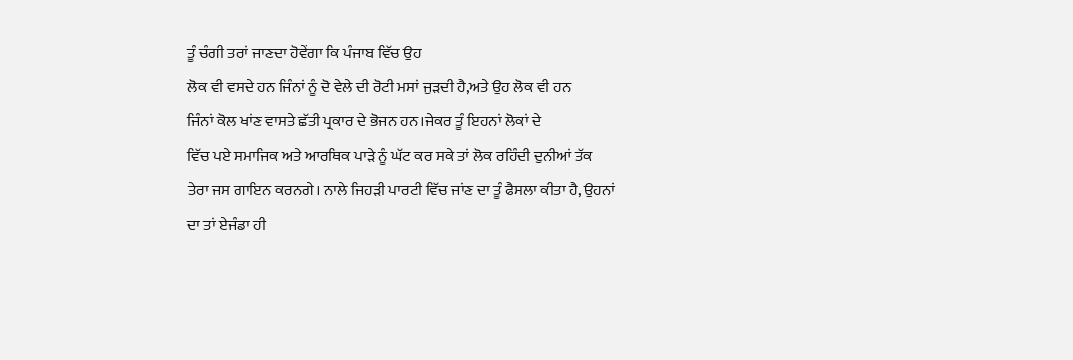ਤੂੰ ਚੰਗੀ ਤਰਾਂ ਜਾਣਦਾ ਹੋਵੇਂਗਾ ਕਿ ਪੰਜਾਬ ਵਿੱਚ ਉਹ
ਲੋਕ ਵੀ ਵਸਦੇ ਹਨ ਜਿੰਨਾਂ ਨੂੰ ਦੋ ਵੇਲੇ ਦੀ ਰੋਟੀ ਮਸਾਂ ਜੁੜਦੀ ਹੈ,ਅਤੇ ਉਹ ਲੋਕ ਵੀ ਹਨ
ਜਿੰਨਾਂ ਕੋਲ ਖਾਂਣ ਵਾਸਤੇ ਛੱਤੀ ਪ੍ਰਕਾਰ ਦੇ ਭੋਜਨ ਹਨ।ਜੇਕਰ ਤੂੰ ਇਹਨਾਂ ਲੋਕਾਂ ਦੇ
ਵਿੱਚ ਪਏ ਸਮਾਜਿਕ ਅਤੇ ਆਰਥਿਕ ਪਾੜੇ ਨੂੰ ਘੱਟ ਕਰ ਸਕੇ ਤਾਂ ਲੋਕ ਰਹਿੰਦੀ ਦੁਨੀਆਂ ਤੱਕ
ਤੇਰਾ ਜਸ ਗਾਇਨ ਕਰਨਗੇ। ਨਾਲੇ ਜਿਹੜੀ ਪਾਰਟੀ ਵਿੱਚ ਜਾਂਣ ਦਾ ਤੂੰ ਫੈਸਲਾ ਕੀਤਾ ਹੈ, ਉਹਨਾਂ
ਦਾ ਤਾਂ ਏਜੰਡਾ ਹੀ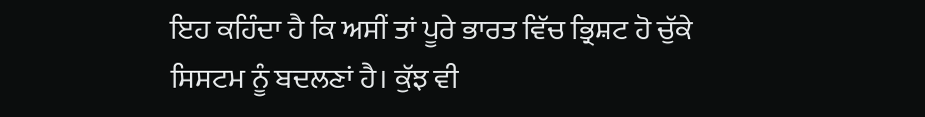ਇਹ ਕਹਿੰਦਾ ਹੈ ਕਿ ਅਸੀਂ ਤਾਂ ਪੂਰੇ ਭਾਰਤ ਵਿੱਚ ਭ੍ਰਿਸ਼ਟ ਹੋ ਚੁੱਕੇ
ਸਿਸਟਮ ਨੂੰ ਬਦਲਣਾਂ ਹੈ। ਕੁੱਝ ਵੀ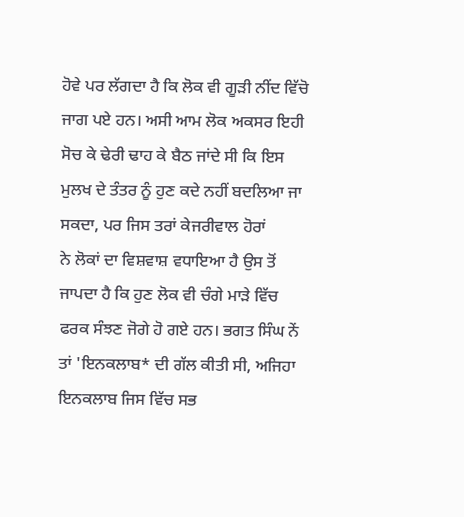ਹੋਵੇ ਪਰ ਲੱਗਦਾ ਹੈ ਕਿ ਲੋਕ ਵੀ ਗੂੜੀ ਨੀਂਦ ਵਿੱਚੋ
ਜਾਗ ਪਏ ਹਨ। ਅਸੀ ਆਮ ਲੋਕ ਅਕਸਰ ਇਹੀ ਸੋਚ ਕੇ ਢੇਰੀ ਢਾਹ ਕੇ ਬੈਠ ਜਾਂਦੇ ਸੀ ਕਿ ਇਸ
ਮੁਲਖ ਦੇ ਤੰਤਰ ਨੂੰ ਹੁਣ ਕਦੇ ਨਹੀਂ ਬਦਲਿਆ ਜਾ ਸਕਦਾ, ਪਰ ਜਿਸ ਤਰਾਂ ਕੇਜਰੀਵਾਲ ਹੋਰਾਂ
ਨੇ ਲੋਕਾਂ ਦਾ ਵਿਸ਼ਵਾਸ਼ ਵਧਾਇਆ ਹੈ ਉਸ ਤੋਂ ਜਾਪਦਾ ਹੈ ਕਿ ਹੁਣ ਲੋਕ ਵੀ ਚੰਗੇ ਮਾੜੇ ਵਿੱਚ
ਫਰਕ ਸੰਝਣ ਜੋਗੇ ਹੋ ਗਏ ਹਨ। ਭਗਤ ਸਿੰਘ ਨੇਂ ਤਾਂ 'ਇਨਕਲਾਬ* ਦੀ ਗੱਲ ਕੀਤੀ ਸੀ, ਅਜਿਹਾ
ਇਨਕਲਾਬ ਜਿਸ ਵਿੱਚ ਸਭ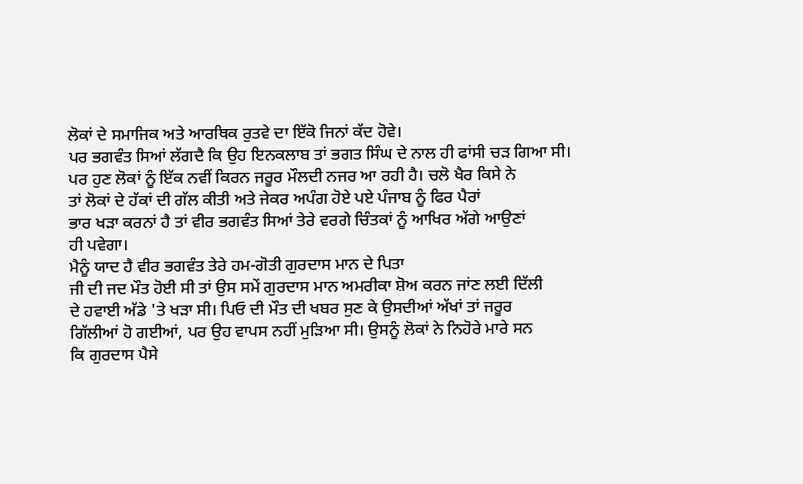ਲੋਕਾਂ ਦੇ ਸਮਾਜਿਕ ਅਤੇ ਆਰਥਿਕ ਰੁਤਵੇ ਦਾ ਇੱਕੋ ਜਿਨਾਂ ਕੱਦ ਹੋਵੇ।
ਪਰ ਭਗਵੰਤ ਸਿਆਂ ਲੱਗਦੈ ਕਿ ਉਹ ਇਨਕਲਾਬ ਤਾਂ ਭਗਤ ਸਿੰਘ ਦੇ ਨਾਲ ਹੀ ਫਾਂਸੀ ਚੜ ਗਿਆ ਸੀ।
ਪਰ ਹੁਣ ਲੋਕਾਂ ਨੂੰ ਇੱਕ ਨਵੀਂ ਕਿਰਨ ਜਰੂਰ ਮੌਲਦੀ ਨਜਰ ਆ ਰਹੀ ਹੈ। ਚਲੋ ਖੈਰ ਕਿਸੇ ਨੇ
ਤਾਂ ਲੋਕਾਂ ਦੇ ਹੱਕਾਂ ਦੀ ਗੱਲ ਕੀਤੀ ਅਤੇ ਜੇਕਰ ਅਪੰਗ ਹੋਏ ਪਏ ਪੰਜਾਬ ਨੂੰ ਫਿਰ ਪੈਰਾਂ
ਭਾਰ ਖੜਾ ਕਰਨਾਂ ਹੈ ਤਾਂ ਵੀਰ ਭਗਵੰਤ ਸਿਆਂ ਤੇਰੇ ਵਰਗੇ ਚਿੰਤਕਾਂ ਨੂੰ ਆਖਿਰ ਅੱਗੇ ਆਉਣਾਂ
ਹੀ ਪਵੇਗਾ।
ਮੈਨੂੰ ਯਾਦ ਹੈ ਵੀਰ ਭਗਵੰਤ ਤੇਰੇ ਹਮ-ਗੋਤੀ ਗੁਰਦਾਸ ਮਾਨ ਦੇ ਪਿਤਾ
ਜੀ ਦੀ ਜਦ ਮੌਤ ਹੋਈ ਸੀ ਤਾਂ ਉਸ ਸਮੇਂ ਗੁਰਦਾਸ ਮਾਨ ਅਮਰੀਕਾ ਸ਼ੋਅ ਕਰਨ ਜਾਂਣ ਲਈ ਦਿੱਲੀ
ਦੇ ਹਵਾਈ ਅੱਡੇ 'ਤੇ ਖੜਾ ਸੀ। ਪਿਓ ਦੀ ਮੌਤ ਦੀ ਖਬਰ ਸੁਣ ਕੇ ਉਸਦੀਆਂ ਅੱਖਾਂ ਤਾਂ ਜਰੂਰ
ਗਿੱਲੀਆਂ ਹੋ ਗਈਆਂ, ਪਰ ਉਹ ਵਾਪਸ ਨਹੀਂ ਮੁੜਿਆ ਸੀ। ਉਸਨੂੰ ਲੋਕਾਂ ਨੇ ਨਿਹੋਰੇ ਮਾਰੇ ਸਨ
ਕਿ ਗੁਰਦਾਸ ਪੈਸੇ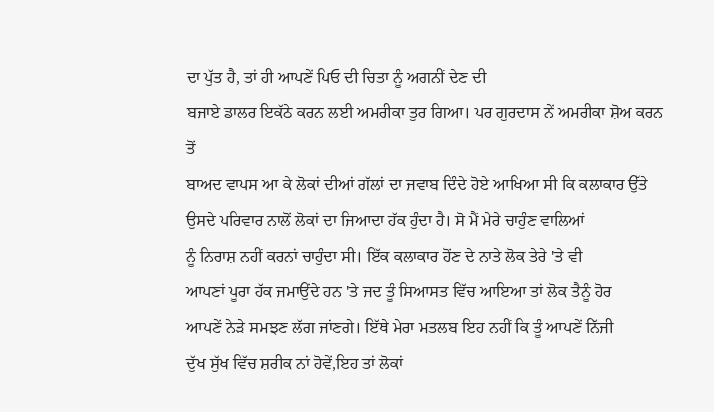ਦਾ ਪੁੱਤ ਹੈ, ਤਾਂ ਹੀ ਆਪਣੇਂ ਪਿਓ ਦੀ ਚਿਤਾ ਨੂੰ ਅਗਨੀਂ ਦੇਣ ਦੀ
ਬਜਾਏ ਡਾਲਰ ਇਕੱਠੇ ਕਰਨ ਲਈ ਅਮਰੀਕਾ ਤੁਰ ਗਿਆ। ਪਰ ਗੁਰਦਾਸ ਨੇਂ ਅਮਰੀਕਾ ਸ਼ੋਅ ਕਰਨ ਤੋਂ
ਬਾਅਦ ਵਾਪਸ ਆ ਕੇ ਲੋਕਾਂ ਦੀਆਂ ਗੱਲਾਂ ਦਾ ਜਵਾਬ ਦਿੰਦੇ ਹੋਏ ਆਖਿਆ ਸੀ ਕਿ ਕਲਾਕਾਰ ਉੱਤੇ
ਉਸਦੇ ਪਰਿਵਾਰ ਨਾਲੋਂ ਲੋਕਾਂ ਦਾ ਜਿਆਦਾ ਹੱਕ ਹੁੰਦਾ ਹੈ। ਸੋ ਮੈਂ ਮੇਰੇ ਚਾਹੁੰਣ ਵਾਲਿਆਂ
ਨੂੰ ਨਿਰਾਸ਼ ਨਹੀਂ ਕਰਨਾਂ ਚਾਹੁੰਦਾ ਸੀ। ਇੱਕ ਕਲਾਕਾਰ ਹੋਂਣ ਦੇ ਨਾਤੇ ਲੋਕ ਤੇਰੇ 'ਤੇ ਵੀ
ਆਪਣਾਂ ਪੂਰਾ ਹੱਕ ਜਮਾਉਂਦੇ ਹਨ 'ਤੇ ਜਦ ਤੂੰ ਸਿਆਸਤ ਵਿੱਚ ਆਇਆ ਤਾਂ ਲੋਕ ਤੈਨੂੰ ਹੋਰ
ਆਪਣੇਂ ਨੇੜੇ ਸਮਝਣ ਲੱਗ ਜਾਂਣਗੇ। ਇੱਥੇ ਮੇਰਾ ਮਤਲਬ ਇਹ ਨਹੀਂ ਕਿ ਤੂੰ ਆਪਣੇਂ ਨਿੱਜੀ
ਦੁੱਖ ਸੁੱਖ ਵਿੱਚ ਸ਼ਰੀਕ ਨਾਂ ਹੋਵੇਂ,ਇਹ ਤਾਂ ਲੋਕਾਂ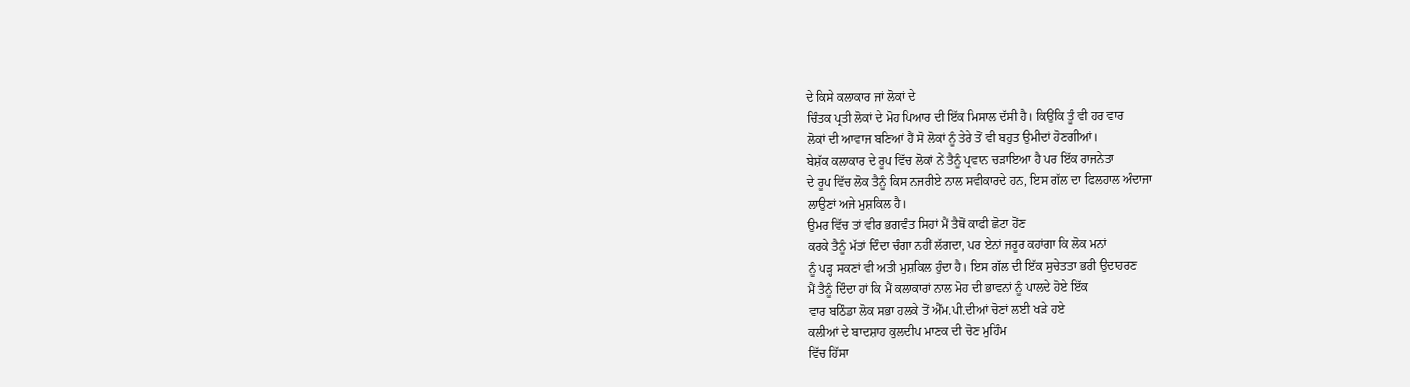ਦੇ ਕਿਸੇ ਕਲਾਕਾਰ ਜਾਂ ਲੋਕਾਂ ਦੇ
ਚਿੰਤਕ ਪ੍ਰਤੀ ਲੋਕਾਂ ਦੇ ਮੋਹ ਪਿਆਰ ਦੀ ਇੱਕ ਮਿਸਾਲ ਦੱਸੀ ਹੈ। ਕਿਉਂਕਿ ਤੂੰ ਵੀ ਹਰ ਵਾਰ
ਲੋਕਾਂ ਦੀ ਆਵਾਜ ਬਣਿਆਂ ਹੈਂ ਸੋ ਲੋਕਾਂ ਨੂੰ ਤੇਰੇ ਤੋਂ ਵੀ ਬਹੁਤ ਉਮੀਦਾਂ ਹੋਣਗੀਆਂ।
ਬੇਸ਼ੱਕ ਕਲਾਕਾਰ ਦੇ ਰੂਪ ਵਿੱਚ ਲੋਕਾਂ ਨੇਂ ਤੈਨੂੰ ਪ੍ਰਵਾਨ ਚੜਾਇਆ ਹੈ ਪਰ ਇੱਕ ਰਾਜਨੇਤਾ
ਦੇ ਰੂਪ ਵਿੱਚ ਲੋਕ ਤੈਨੂੰ ਕਿਸ ਨਜਰੀਏ ਨਾਲ ਸਵੀਕਾਰਦੇ ਹਨ, ਇਸ ਗੱਲ ਦਾ ਫਿਲਹਾਲ ਅੰਦਾਜਾ
ਲਾਉਣਾਂ ਅਜੇ ਮੁਸ਼ਕਿਲ ਹੈ।
ਉਮਰ ਵਿੱਚ ਤਾਂ ਵੀਰ ਭਗਵੰਤ ਸਿਹਾਂ ਮੈਂ ਤੈਥੋਂ ਕਾਫੀ ਛੋਟਾ ਹੋਂਣ
ਕਰਕੇ ਤੈਨੂੰ ਮੱਤਾਂ ਦਿੰਦਾ ਚੰਗਾ ਨਹੀਂ ਲੱਗਦਾ, ਪਰ ਏਨਾਂ ਜਰੂਰ ਕਹਾਂਗਾ ਕਿ ਲੋਕ ਮਨਾਂ
ਨੂੰ ਪੜ੍ਹ ਸਕਣਾਂ ਵੀ ਅਤੀ ਮੁਸ਼ਕਿਲ ਹੁੰਦਾ ਹੈ। ਇਸ ਗੱਲ ਦੀ ਇੱਕ ਸੁਚੇਤਤਾ ਭਰੀ ਉਦਾਹਰਣ
ਮੈਂ ਤੈਨੂੰ ਦਿੰਦਾ ਹਾਂ ਕਿ ਮੈਂ ਕਲਾਕਾਰਾਂ ਨਾਲ ਮੋਹ ਦੀ ਭਾਵਨਾਂ ਨੂੰ ਪਾਲਦੇ ਹੋਏ ਇੱਕ
ਵਾਰ ਬਠਿੰਡਾ ਲੋਕ ਸਭਾ ਹਲਕੇ ਤੋਂ ਐੱਮ.ਪੀ.ਦੀਆਂ ਚੋਣਾਂ ਲਈ ਖੜੇ ਹਏ
ਕਲੀਆਂ ਦੇ ਬਾਦਸ਼ਾਹ ਕੁਲਦੀਪ ਮਾਣਕ ਦੀ ਚੋਣ ਮੁਹਿੰਮ
ਵਿੱਚ ਹਿੱਸਾ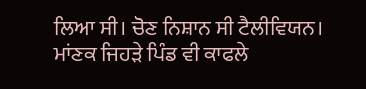ਲਿਆ ਸੀ। ਚੋਣ ਨਿਸ਼ਾਨ ਸੀ ਟੈਲੀਵਿਯਨ। ਮਾਂਣਕ ਜਿਹੜੇ ਪਿੰਡ ਵੀ ਕਾਫਲੇ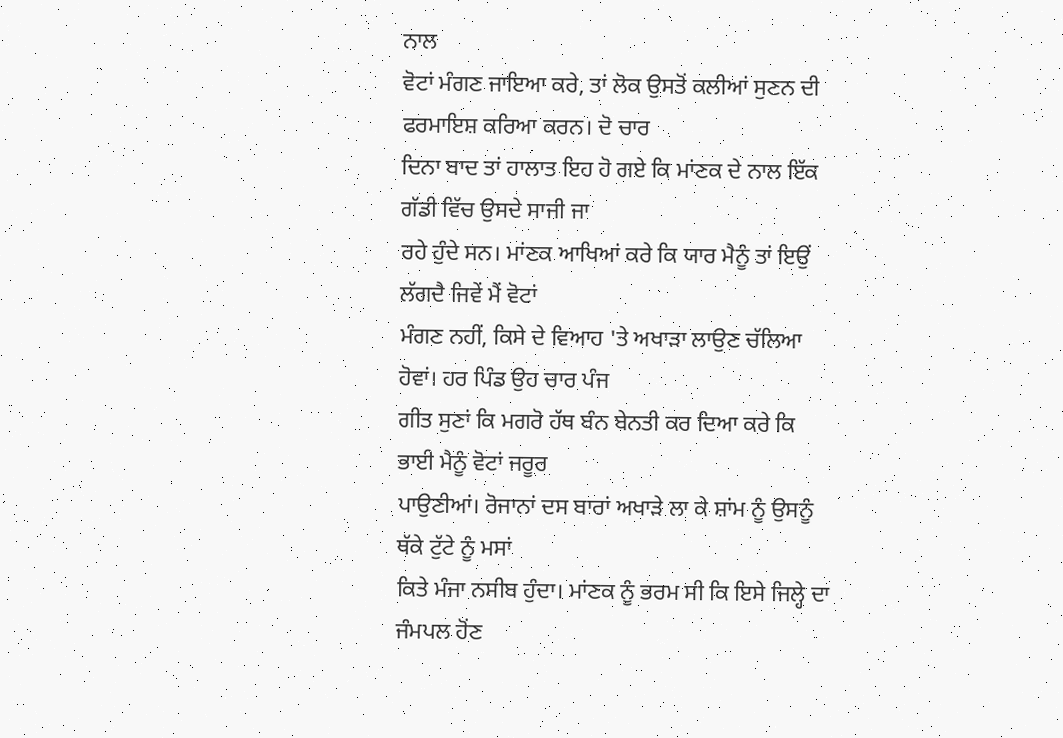ਨਾਲ
ਵੋਟਾਂ ਮੰਗਣ ਜਾਇਆ ਕਰੇ, ਤਾਂ ਲੋਕ ਉਸਤੋਂ ਕਲੀਆਂ ਸੁਣਨ ਦੀ ਫਰਮਾਇਸ਼ ਕਰਿਆ ਕਰਨ। ਦੋ ਚਾਰ
ਦਿਨਾ ਬਾਦ ਤਾਂ ਹਾਲਾਤ ਇਹ ਹੋ ਗਏ ਕਿ ਮਾਂਣਕ ਦੇ ਨਾਲ ਇੱਕ ਗੱਡੀ ਵਿੱਚ ਉਸਦੇ ਸਾਜੀ ਜਾ
ਰਹੇ ਹੁੰਦੇ ਸਨ। ਮਾਂਣਕ ਆਖਿਆਂ ਕਰੇ ਕਿ ਯਾਰ ਮੈਨੂੰ ਤਾਂ ਇਉਂ ਲੱਗਦੈ ਜਿਵੇਂ ਮੈਂ ਵੋਟਾਂ
ਮੰਗਣ ਨਹੀਂ, ਕਿਸੇ ਦੇ ਵਿਆਹ 'ਤੇ ਅਖਾੜਾ ਲਾਉਣ ਚੱਲਿਆ ਹੋਵਾਂ। ਹਰ ਪਿੰਡ ਉਹ ਚਾਰ ਪੰਜ
ਗੀਤ ਸੁਣਾਂ ਕਿ ਮਗਰੋ ਹੱਥ ਬੰਨ ਬੇਨਤੀ ਕਰ ਦਿਆ ਕਰੇ ਕਿ ਭਾਈ ਮੈਨੂੰ ਵੋਟਾਂ ਜਰੂਰ
ਪਾਉਣੀਆਂ। ਰੋਜਾਨਾਂ ਦਸ ਬਾਰਾਂ ਅਖਾੜੇ ਲਾ ਕੇ ਸ਼ਾਂਮ ਨੂੰ ਉਸਨੂੰ ਥੱਕੇ ਟੁੱਟੇ ਨੂੰ ਮਸਾਂ
ਕਿਤੇ ਮੰਜਾ ਨਸੀਬ ਹੁੰਦਾ। ਮਾਂਣਕ ਨੂੰ ਭਰਮ ਸੀ ਕਿ ਇਸੇ ਜਿਲ੍ਹੇ ਦਾ ਜੰਮਪਲ ਹੋਂਣ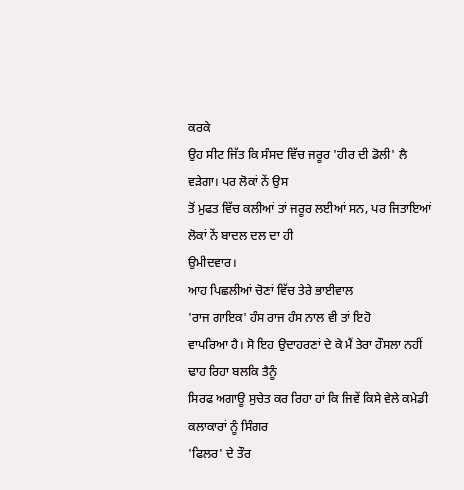ਕਰਕੇ
ਉਹ ਸੀਟ ਜਿੱਤ ਕਿ ਸੰਸਦ ਵਿੱਚ ਜਰੂਰ 'ਹੀਰ ਦੀ ਡੋਲੀ' ਲੈ ਵੜੇਗਾ। ਪਰ ਲੋਕਾਂ ਨੇਂ ਉਸ
ਤੋਂ ਮੁਫਤ ਵਿੱਚ ਕਲੀਆਂ ਤਾਂ ਜਰੂਰ ਲਈਆਂ ਸਨ, ਪਰ ਜਿਤਾਇਆਂ ਲੋਕਾਂ ਨੇਂ ਬਾਦਲ ਦਲ ਦਾ ਹੀ
ਉਮੀਦਵਾਰ।
ਆਹ ਪਿਛਲੀਆਂ ਚੋਣਾਂ ਵਿੱਚ ਤੇਰੇ ਭਾਈਵਾਲ
'ਰਾਜ ਗਾਇਕ' ਹੰਸ ਰਾਜ ਹੰਸ ਨਾਲ ਵੀ ਤਾਂ ਇਹੋ
ਵਾਪਰਿਆ ਹੈ। ਸੋ ਇਹ ਉਦਾਹਰਣਾਂ ਦੇ ਕੇ ਮੈਂ ਤੇਰਾ ਹੌਸਲਾ ਨਹੀਂ ਢਾਹ ਰਿਹਾ ਬਲਕਿ ਤੈਨੂੰ
ਸਿਰਫ ਅਗਾਊ ਸੁਚੇਤ ਕਰ ਰਿਹਾ ਹਾਂ ਕਿ ਜਿਵੇਂ ਕਿਸੇ ਵੇਲੇ ਕਮੇਡੀ ਕਲਾਕਾਰਾਂ ਨੂੰ ਸਿੰਗਰ
'ਫਿਲਰ' ਦੇ ਤੌਰ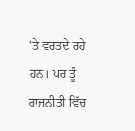'ਤੇ ਵਰਤਦੇ ਰਹੇ ਹਨ। ਪਰ ਤੂੰ ਰਾਜਨੀਤੀ ਵਿੱਚ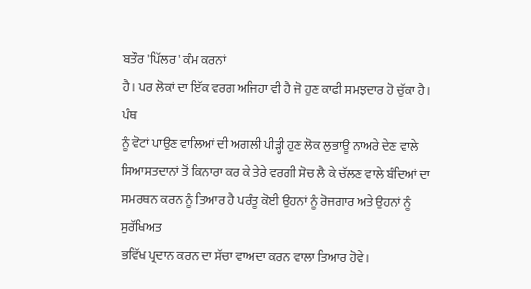ਬਤੌਰ 'ਪਿੱਲਰ' ਕੰਮ ਕਰਨਾਂ
ਹੈ। ਪਰ ਲੋਕਾਂ ਦਾ ਇੱਕ ਵਰਗ ਅਜਿਹਾ ਵੀ ਹੈ ਜੋ ਹੁਣ ਕਾਫੀ ਸਮਝਦਾਰ ਹੋ ਚੁੱਕਾ ਹੈ। ਪੰਥ
ਨੂੰ ਵੋਟਾਂ ਪਾਉਣ ਵਾਲਿਆਂ ਦੀ ਅਗਲੀ ਪੀੜ੍ਹੀ ਹੁਣ ਲੋਕ ਲੁਭਾਊ ਨਾਅਰੇ ਦੇਣ ਵਾਲੇ
ਸਿਆਸਤਦਾਨਾਂ ਤੋਂ ਕਿਨਾਰਾ ਕਰ ਕੇ ਤੇਰੇ ਵਰਗੀ ਸੋਚ ਲੈ ਕੇ ਚੱਲਣ ਵਾਲੇ ਬੰਦਿਆਂ ਦਾ
ਸਮਰਥਨ ਕਰਨ ਨੂੰ ਤਿਆਰ ਹੈ ਪਰੰਤੂ ਕੋਈ ਉਹਨਾਂ ਨੂੰ ਰੋਜਗਾਰ ਅਤੇ ਉਹਨਾਂ ਨੂੰ ਸੁਰੱਖਿਅਤ
ਭਵਿੱਖ ਪ੍ਰਦਾਨ ਕਰਨ ਦਾ ਸੱਚਾ ਵਾਅਦਾ ਕਰਨ ਵਾਲਾ ਤਿਆਰ ਹੋਵੇ।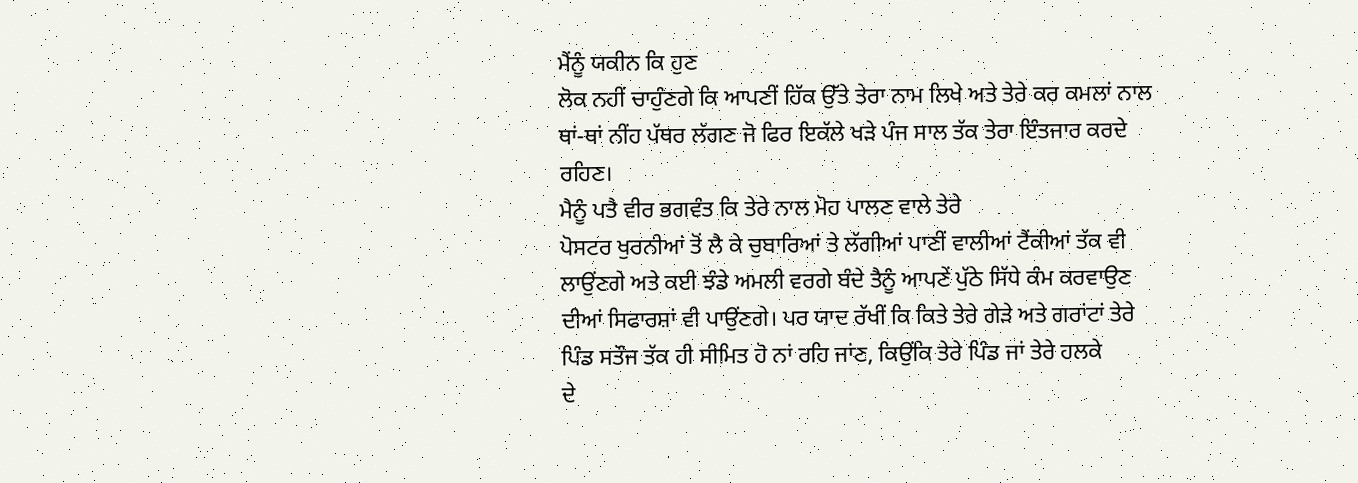ਮੈਂਨੂੰ ਯਕੀਨ ਕਿ ਹੁਣ
ਲੋਕ ਨਹੀਂ ਚਾਹੁੰਣਗੇ ਕਿ ਆਪਣੀਂ ਹਿੱਕ ਉੱਤੇ ਤੇਰਾ ਨਾਮ ਲਿਖੇ ਅਤੇ ਤੇਰੇ ਕਰ ਕਮਲਾਂ ਨਾਲ
ਥਾਂ-ਥਾਂ ਨੀਂਹ ਪੱਥਰ ਲੱਗਣ ਜੋ ਫਿਰ ਇਕੱਲੇ ਖੜੇ ਪੰਜ ਸਾਲ ਤੱਕ ਤੇਰਾ ਇੰਤਜਾਰ ਕਰਦੇ
ਰਹਿਣ।
ਮੈਨੂੰ ਪਤੈ ਵੀਰ ਭਗਵੰਤ ਕਿ ਤੇਰੇ ਨਾਲ ਮੋਹ ਪਾਲਣ ਵਾਲੇ ਤੇਰੇ
ਪੋਸਟਰ ਖੁਰਨੀਆਂ ਤੋਂ ਲੈ ਕੇ ਚੁਬਾਰਿਆਂ ਤੇ ਲੱਗੀਆਂ ਪਾਣੀਂ ਵਾਲੀਆਂ ਟੈਂਕੀਆਂ ਤੱਕ ਵੀ
ਲਾਉਂਣਗੇ ਅਤੇ ਕਈ ਝੰਡੇ ਅਮਲੀ ਵਰਗੇ ਬੰਦੇ ਤੈਨੂੰ ਆਪਣੇਂ ਪੁੱਠੇ ਸਿੱਧੇ ਕੰਮ ਕਰਵਾਉਣ
ਦੀਆਂ ਸਿਫਾਰਸ਼ਾਂ ਵੀ ਪਾਉਂਣਗੇ। ਪਰ ਯਾਦ ਰੱਖੀਂ ਕਿ ਕਿਤੇ ਤੇਰੇ ਗੇੜੇ ਅਤੇ ਗਰਾਂਟਾਂ ਤੇਰੇ
ਪਿੰਡ ਸਤੌਜ ਤੱਕ ਹੀ ਸੀਮਿਤ ਹੋ ਨਾਂ ਰਹਿ ਜਾਂਣ, ਕਿਉਂਕਿ ਤੇਰੇ ਪਿੰਡ ਜਾਂ ਤੇਰੇ ਹਲਕੇ
ਦੇ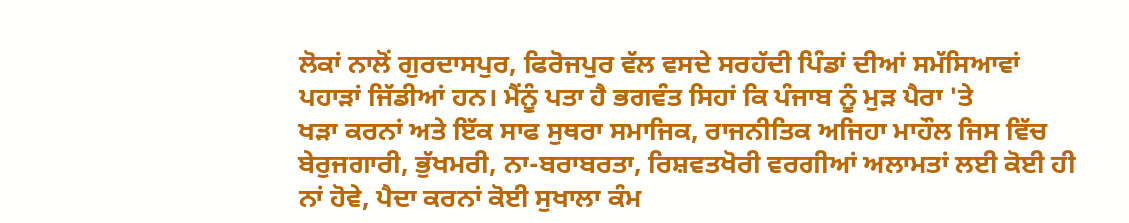ਲੋਕਾਂ ਨਾਲੋਂ ਗੁਰਦਾਸਪੁਰ, ਫਿਰੋਜਪੁਰ ਵੱਲ ਵਸਦੇ ਸਰਹੱਦੀ ਪਿੰਡਾਂ ਦੀਆਂ ਸਮੱਸਿਆਵਾਂ
ਪਹਾੜਾਂ ਜਿੱਡੀਆਂ ਹਨ। ਮੈਂਨੂੰ ਪਤਾ ਹੈ ਭਗਵੰਤ ਸਿਹਾਂ ਕਿ ਪੰਜਾਬ ਨੂੰ ਮੁੜ ਪੈਰਾ 'ਤੇ
ਖੜਾ ਕਰਨਾਂ ਅਤੇ ਇੱਕ ਸਾਫ ਸੁਥਰਾ ਸਮਾਜਿਕ, ਰਾਜਨੀਤਿਕ ਅਜਿਹਾ ਮਾਹੌਲ ਜਿਸ ਵਿੱਚ
ਬੇਰੁਜਗਾਰੀ, ਭੁੱਖਮਰੀ, ਨਾ-ਬਰਾਬਰਤਾ, ਰਿਸ਼ਵਤਖੋਰੀ ਵਰਗੀਆਂ ਅਲਾਮਤਾਂ ਲਈ ਕੋਈ ਹੀ
ਨਾਂ ਹੋਵੇ, ਪੈਦਾ ਕਰਨਾਂ ਕੋਈ ਸੁਖਾਲਾ ਕੰਮ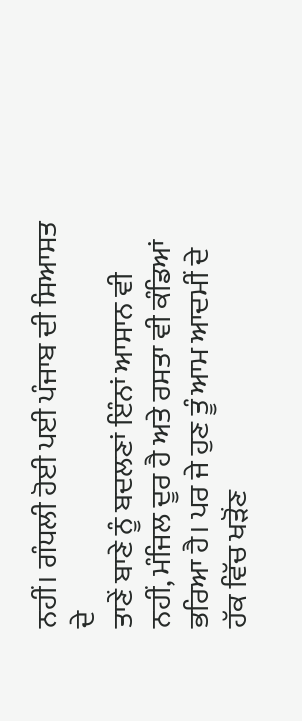ਨਹੀਂ। ਗੰਧਲੀ ਹੋਈ ਪਈ ਪੰਜਾਬ ਦੀ ਸਿਆਸਤ ਦੇ
ਤਾਣੇਂ ਬਾਣੇ ਨੂੰ ਬਦਲਣਾਂ ਇੰਨਾਂ ਆਸਾਨ ਵੀ ਨਹੀਂ, ਮੰਜਿਲ ਦੂਰ ਹੈ ਅਤੇ ਰਸਤਾ ਵੀ ਕੰਡਿਆਂ
ਭਰਿਆ ਹੈ। ਪਰ ਜੇ ਹੁਣ ਤੂੰ ਆਮ ਆਦਮੀਂ ਦੇ ਹੱਕ ਵਿੱਚ ਖੜੋਂਣ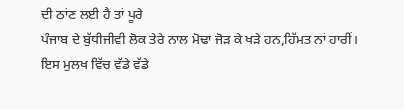ਦੀ ਠਾਂਣ ਲਈ ਹੈ ਤਾਂ ਪੂਰੇ
ਪੰਜਾਬ ਦੇ ਬੁੱਧੀਜੀਵੀ ਲੋਕ ਤੇਰੇ ਨਾਲ ਮੋਢਾ ਜੋੜ ਕੇ ਖੜੇ ਹਨ,ਹਿੱਮਤ ਨਾਂ ਹਾਰੀਂ।
ਇਸ ਮੁਲਖ ਵਿੱਚ ਵੱਡੇ ਵੱਡੇ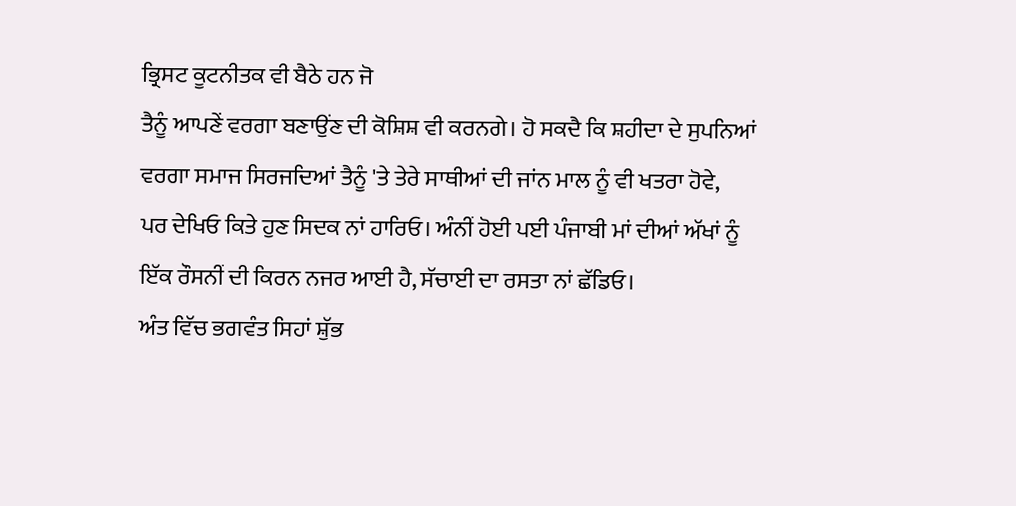ਭ੍ਰਿਸਟ ਕੂਟਨੀਤਕ ਵੀ ਬੈਠੇ ਹਨ ਜੋ
ਤੈਨੂੰ ਆਪਣੇਂ ਵਰਗਾ ਬਣਾਉਂਣ ਦੀ ਕੋਸ਼ਿਸ਼ ਵੀ ਕਰਨਗੇ। ਹੋ ਸਕਦੈ ਕਿ ਸ਼ਹੀਦਾ ਦੇ ਸੁਪਨਿਆਂ
ਵਰਗਾ ਸਮਾਜ ਸਿਰਜਦਿਆਂ ਤੈਨੂੰ 'ਤੇ ਤੇਰੇ ਸਾਥੀਆਂ ਦੀ ਜਾਂਨ ਮਾਲ ਨੂੰ ਵੀ ਖਤਰਾ ਹੋਵੇ,
ਪਰ ਦੇਖਿਓ ਕਿਤੇ ਹੁਣ ਸਿਦਕ ਨਾਂ ਹਾਰਿਓ। ਅੰਨੀਂ ਹੋਈ ਪਈ ਪੰਜਾਬੀ ਮਾਂ ਦੀਆਂ ਅੱਖਾਂ ਨੂੰ
ਇੱਕ ਰੌਸਨੀਂ ਦੀ ਕਿਰਨ ਨਜਰ ਆਈ ਹੈ, ਸੱਚਾਈ ਦਾ ਰਸਤਾ ਨਾਂ ਛੱਡਿਓ।
ਅੰਤ ਵਿੱਚ ਭਗਵੰਤ ਸਿਹਾਂ ਸ਼ੁੱਭ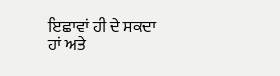ਇਛਾਵਾਂ ਹੀ ਦੇ ਸਕਦਾ ਹਾਂ ਅਤੇ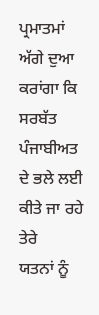ਪ੍ਰਮਾਤਮਾਂ ਅੱਗੇ ਦੁਆ ਕਰਾਂਗਾ ਕਿ ਸਰਬੱਤ ਪੰਜਾਬੀਅਤ ਦੇ ਭਲੇ ਲਈ ਕੀਤੇ ਜਾ ਰਹੇ ਤੇਰੇ
ਯਤਨਾਂ ਨੂੰ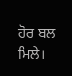ਹੋਰ ਬਲ ਮਿਲੇ।